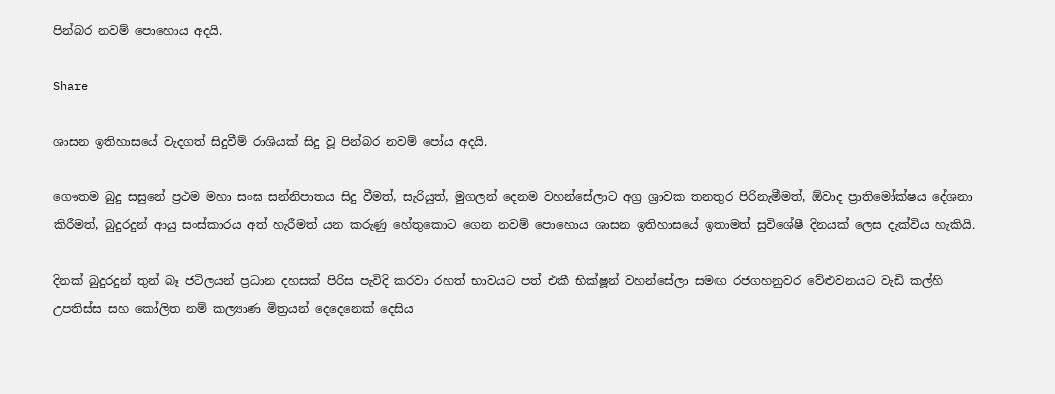පින්බර නවම් පොහොය අදයි.

Share

ශාසන ඉතිහාසයේ වැදගත් සිදුවීම් රාශියක් සිදු වූ පින්බර නවම් පෝය අදයි.

ගෞතම බුදු සසුනේ ප්‍රථම මහා සංඝ සන්නිපාතය සිදු වීමත්, සැරියුත්, මුගලන් දෙනම වහන්සේලාට අග්‍ර ශ්‍රාවක තනතුර පිරිනැමීමත්, ඕවාද ප්‍රාතිමෝක්ෂය දේශනා කිරීමත්, බුදුරදුන් ආයු සංස්කාරය අත් හැරීමත් යන කරුණු හේතුකොට ගෙන නවම් පොහොය ශාසන ඉතිහාසයේ ඉතාමත් සුවිශේෂී දිනයක් ලෙස දැක්විය හැකියි.

දිනක් බුදුරදුන් තුන් බෑ ජටිලයන් ප්‍රධාන දහසක් පිරිස පැවිදි කරවා රහත් භාවයට පත් එකී භික්ෂූන් වහන්සේලා සමඟ රජගහනුවර වේළුවනයට වැඩි කල්හි උපතිස්ස සහ කෝලිත නම් කල්‍යාණ මිත්‍රයන් දෙදෙනෙක් දෙසිය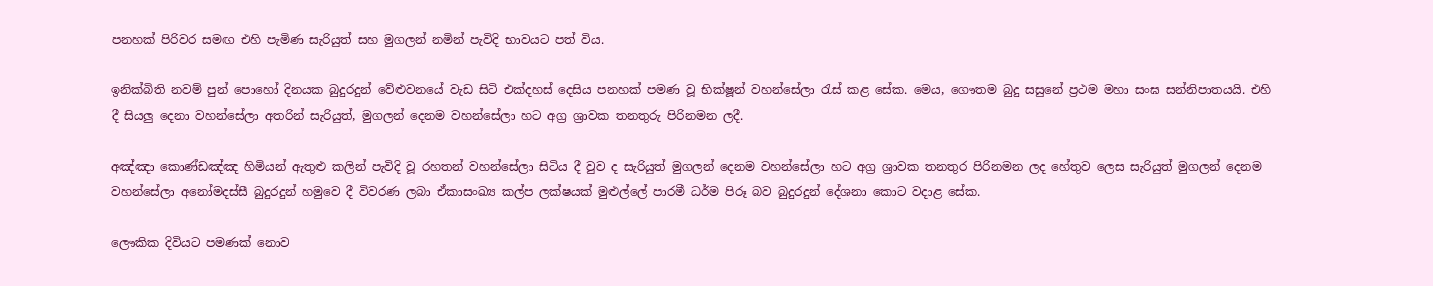පනහක් පිරිවර සමඟ එහි පැමිණ සැරියුත් සහ මුගලන් නමින් පැවිදි භාවයට පත් විය.

ඉනික්බිති නවම් පුන් පොහෝ දිනයක බුදුරදුන් වේළුවනයේ වැඩ සිටි එක්දහස් දෙසිය පනහක් පමණ වූ භික්ෂූන් වහන්සේලා රැස් කළ සේක. මෙය, ගෞතම බුදු සසුනේ ප්‍රථම මහා සංඝ සන්නිපාතයයි. එහි දී සියලු දෙනා වහන්සේලා අතරින් සැරියුත්, මුගලන් දෙනම වහන්සේලා හට අග්‍ර ශ්‍රාවක තනතුරු පිරිනමන ලදී.

අඤ්ඤා කොණ්ඩඤ්ඤ හිමියන් ඇතුළු කලින් පැවිදි වූ රහතන් වහන්සේලා සිටිය දී වුව ද සැරියුත් මුගලන් දෙනම වහන්සේලා හට අග්‍ර ශ්‍රාවක තනතුර පිරිනමන ලද හේතුව ලෙස සැරියුත් මුගලන් දෙනම වහන්සේලා අනෝමදස්සී බුදුරදුන් හමුවෙ දී විවරණ ලබා ඒකාසංඛ්‍ය කල්ප ලක්ෂයක් මුළුල්ලේ පාරමී ධර්ම පිරූ බව බුදුරදුන් දේශනා කොට වදාළ සේක.

ලෞකික දිවියට පමණක් නොව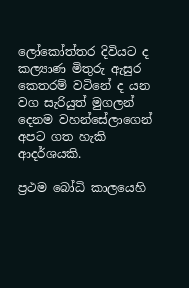ලෝකෝත්තර දිවියට ද කල්‍යාණ මිතුරු ඇසුර කෙතරම් වටිනේ ද යන වග සැරියුත් මුගලන් දෙනම වහන්සේලාගෙන් අපට ගත හැකි ආදර්ශයකි.

ප්‍රථම බෝධි කාලයෙහි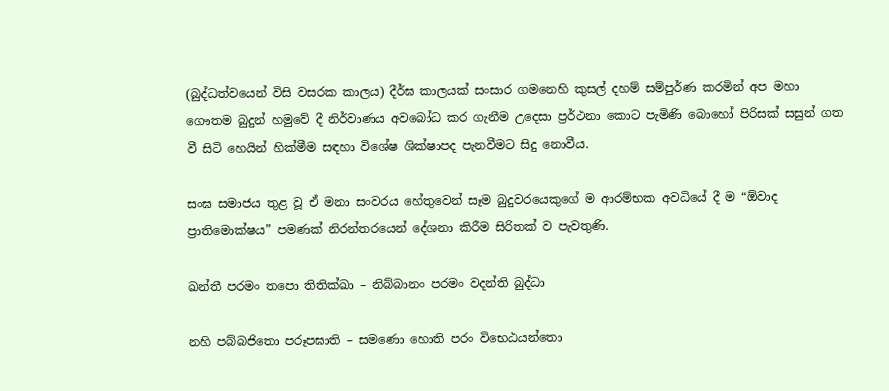(බුද්ධත්වයෙන් විසි වසරක කාලය) දීර්ඝ කාලයක් සංසාර ගමනෙහි කුසල් දහම් සම්පුර්ණ කරමින් අප මහා ගෞතම බුදුන් හමුවේ දී නිර්වාණය අවබෝධ කර ගැනීම උදෙසා ප්‍රර්ථනා කොට පැමිණි බොහෝ පිරිසක් සසුන් ගත වී සිටි හෙයින් හික්මීම සඳහා විශේෂ ශික්ෂාපද පැනවීමට සිදු නොවීය.

සංඝ සමාජය තුළ වූ ඒ මනා සංවරය හේතුවෙන් සෑම බුදුවරයෙකුගේ ම ආරම්භක අවධියේ දී ම “ඕවාද ප්‍රාතිමොක්ෂ‍ය” පමණක් නිරන්තරයෙන් දේශනා කිරීම සිරිතක් ව පැවතුණි.

ඛන්තී පරමං තපො තිතික්ඛා – නිබ්බානං පරමං වදන්ති බුද්ධා

නහි පබ්බජිතො පරූපඝාති – සමණො හොති පරං විභෙඨයන්තො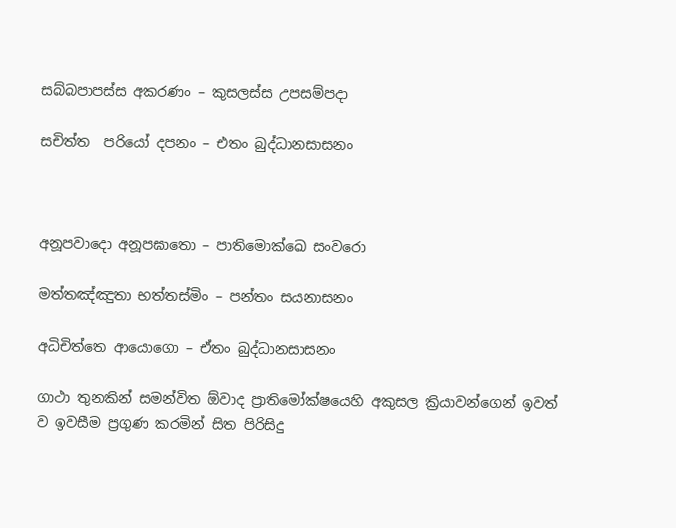සබ්බපාපස්ස අකරණං – කුසලස්ස උපසම්පදා

සචිත්ත  පරියෝ දපනං – එතං බුද්ධානසාසනං



අනූපවාදො අනූපඝාතො – පාතිමොක්ඛෙ සංවරො

මත්තඤ්ඤුතා භත්තස්මිං – පන්තං සයනාසනං

අධිචිත්තෙ ආයොගො – ඒතං බුද්ධානසාසනං

ගාථා තුනකින් සමන්විත ඕවාද ප්‍රාතිමෝක්ෂයෙහි අකුසල ක්‍රියාවන්ගෙන් ඉවත් ව ඉවසීම ප්‍රගුණ කරමින් සිත පිරිසිදු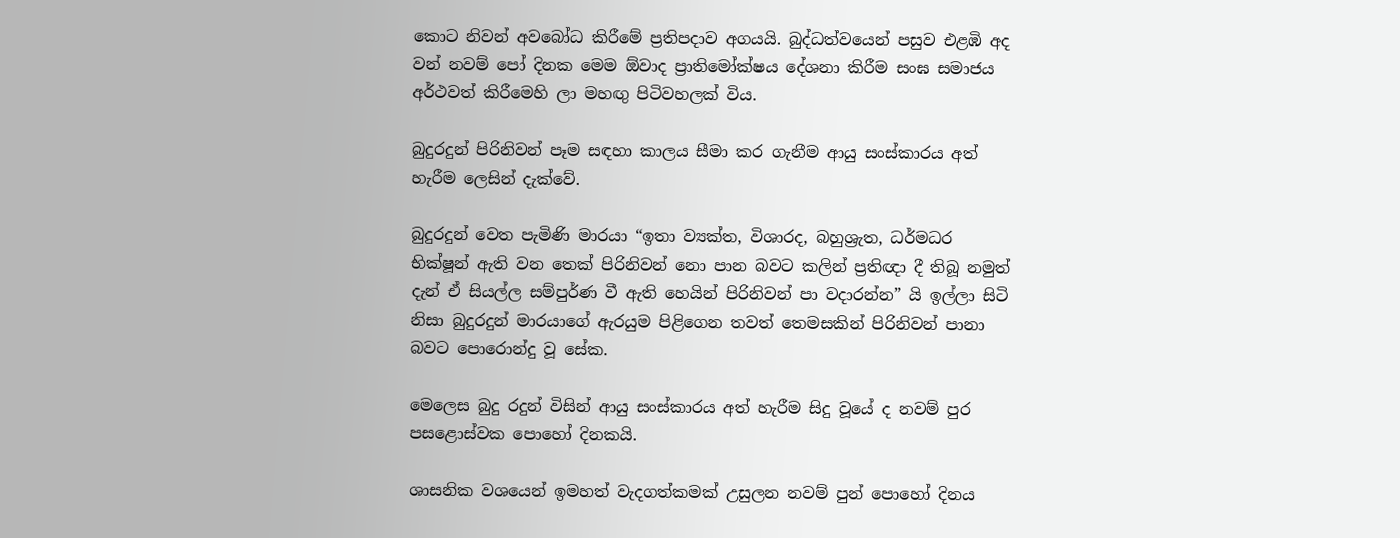කොට නිවන් අවබෝධ කිරීමේ ප්‍රතිපදාව අගයයි. බුද්ධත්වයෙන් පසුව එළඹි අද වන් නවම් පෝ දිනක මෙම ඕවාද ප්‍රාතිමෝක්ෂය දේශනා කිරීම සංඝ සමාජය අර්ථවත් කිරීමෙහි ලා මහඟු පිටිවහලක් විය.

බුදුරදුන් පිරිනිවන් පෑම සඳහා කාලය සීමා කර ගැනීම ආයු සංස්කාරය අත් හැරීම ලෙසින් දැක්වේ.

බුදුරදුන් වෙත පැමිණි මාරයා “ඉතා ව්‍යක්ත, විශාරද, බහුශ්‍රැත, ධර්මධර භික්ෂූන් ඇති වන තෙක් පිරිනිවන් නො පාන බවට කලින් ප්‍රතිඥා දී තිබූ නමුත් දැන් ඒ සියල්ල සම්පුර්ණ වී ඇති හෙයින් පිරිනිවන් පා වදාරන්න” යි ඉල්ලා සිටි නිසා බුදුරදුන් මාරයාගේ ඇරයුම පිළිගෙන තවත් තෙමසකින් පිරිනිවන් පානා බවට පොරොන්දු වූ සේක.

මෙලෙස බුදු රදුන් විසින් ආයු සංස්කාරය අත් හැරීම සිදු වූයේ ද නවම් පුර පසළොස්වක පොහෝ දිනකයි.

ශාසනික වශයෙන් ඉමහත් වැදගත්කමක් උසුලන නවම් පුන් පොහෝ දිනය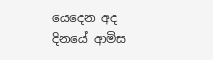යෙදෙන අද දිනයේ ආමිස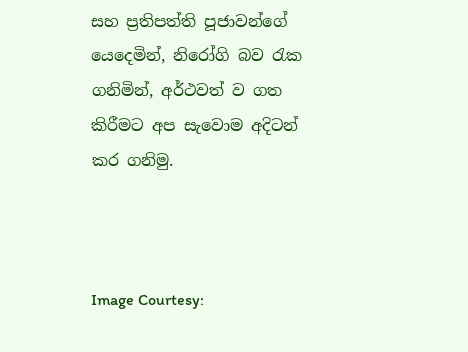සහ ප්‍රතිපත්ති පූජාවන්ගේ යෙදෙමින්, නිරෝගි බව රැක ගනිමින්, අර්ථවත් ව ගත කිරීමට අප සැවොම අදිටන් කර ගනිමු.



Image Courtesy: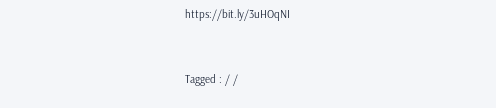https://bit.ly/3uHOqNI


Tagged : / /